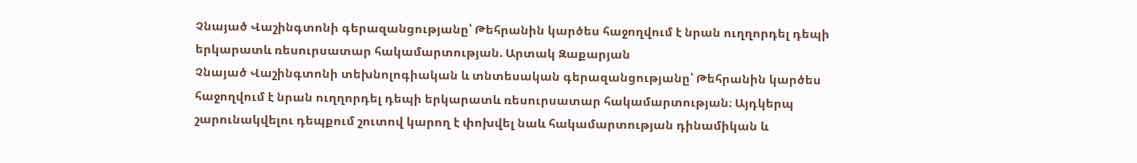Չնայած Վաշինգտոնի գերազանցությանը՝ Թեհրանին կարծես հաջողվում է նրան ուղղորդել դեպի երկարատև ռեսուրսատար հակամարտության. Արտակ Զաքարյան
Չնայած Վաշինգտոնի տեխնոլոգիական և տնտեսական գերազանցությանը՝ Թեհրանին կարծես հաջողվում է նրան ուղղորդել դեպի երկարատև ռեսուրսատար հակամարտության։ Այդկերպ շարունակվելու դեպքում շուտով կարող է փոխվել նաև հակամարտության դինամիկան և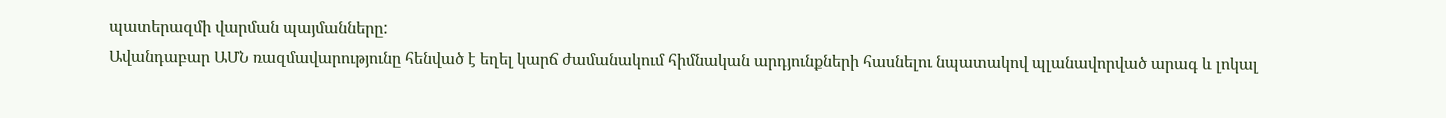պատերազմի վարման պայմանները:
Ավանդաբար ԱՄՆ ռազմավարությունը հենված է եղել կարճ ժամանակում հիմնական արդյունքների հասնելու նպատակով պլանավորված արագ և լոկալ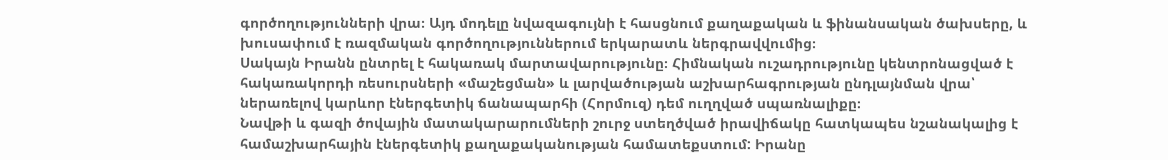գործողությունների վրա։ Այդ մոդելը նվազագույնի է հասցնում քաղաքական և ֆինանսական ծախսերը, և խուսափում է ռազմական գործողություններում երկարատև ներգրավվումից։
Սակայն Իրանն ընտրել է հակառակ մարտավարությունը։ Հիմնական ուշադրությունը կենտրոնացված է հակառակորդի ռեսուրսների «մաշեցման» և լարվածության աշխարհագրության ընդլայնման վրա՝ ներառելով կարևոր էներգետիկ ճանապարհի (Հորմուզ) դեմ ուղղված սպառնալիքը։
Նավթի և գազի ծովային մատակարարումների շուրջ ստեղծված իրավիճակը հատկապես նշանակալից է համաշխարհային էներգետիկ քաղաքականության համատեքստում: Իրանը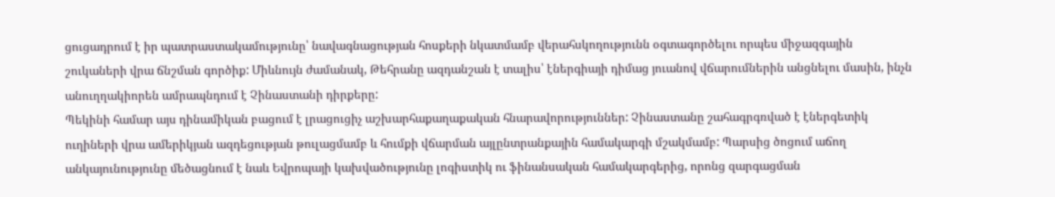ցուցադրում է իր պատրաստակամությունը՝ նավագնացության հոսքերի նկատմամբ վերահսկողությունն օգտագործելու որպես միջազգային շուկաների վրա ճնշման գործիք: Միևնույն ժամանակ, Թեհրանը ազդանշան է տալիս՝ էներգիայի դիմաց յուանով վճարումներին անցնելու մասին, ինչն անուղղակիորեն ամրապնդում է Չինաստանի դիրքերը:
Պեկինի համար այս դինամիկան բացում է լրացուցիչ աշխարհաքաղաքական հնարավորություններ: Չինաստանը շահագրգռված է էներգետիկ ուղիների վրա ամերիկյան ազդեցության թուլացմամբ և հումքի վճարման այլընտրանքային համակարգի մշակմամբ: Պարսից ծոցում աճող անկայունությունը մեծացնում է նաև Եվրոպայի կախվածությունը լոգիստիկ ու ֆինանսական համակարգերից, որոնց զարգացման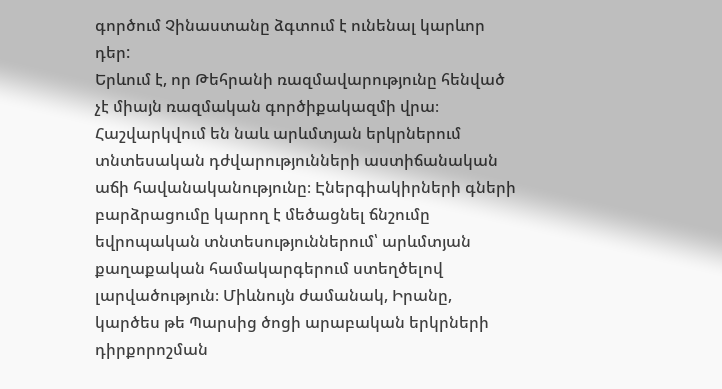գործում Չինաստանը ձգտում է ունենալ կարևոր դեր:
Երևում է, որ Թեհրանի ռազմավարությունը հենված չէ միայն ռազմական գործիքակազմի վրա։ Հաշվարկվում են նաև արևմտյան երկրներում տնտեսական դժվարությունների աստիճանական աճի հավանականությունը։ Էներգիակիրների գների բարձրացումը կարող է մեծացնել ճնշումը եվրոպական տնտեսություններում՝ արևմտյան քաղաքական համակարգերում ստեղծելով լարվածություն։ Միևնույն ժամանակ, Իրանը, կարծես թե Պարսից ծոցի արաբական երկրների դիրքորոշման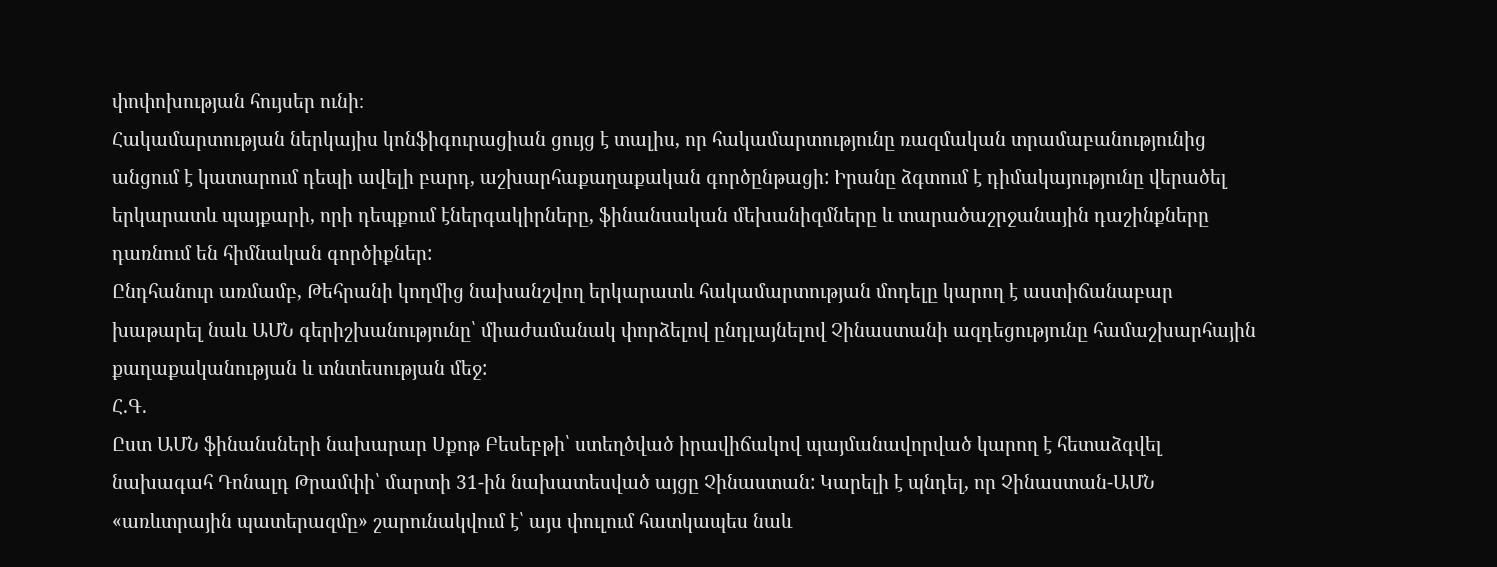փոփոխության հույսեր ունի։
Հակամարտության ներկայիս կոնֆիգուրացիան ցույց է տալիս, որ հակամարտությունը ռազմական տրամաբանությունից անցում է կատարում դեպի ավելի բարդ, աշխարհաքաղաքական գործընթացի: Իրանը ձգտում է դիմակայությունը վերածել երկարատև պայքարի, որի դեպքում էներգակիրները, ֆինանսական մեխանիզմները և տարածաշրջանային դաշինքները դառնում են հիմնական գործիքներ:
Ընդհանուր առմամբ, Թեհրանի կողմից նախանշվող երկարատև հակամարտության մոդելը կարող է աստիճանաբար խաթարել նաև ԱՄՆ գերիշխանությունը՝ միաժամանակ փորձելով ընդլայնելով Չինաստանի ազդեցությունը համաշխարհային քաղաքականության և տնտեսության մեջ:
Հ.Գ.
Ըստ ԱՄՆ ֆինանսների նախարար Սքոթ Բեսեբթի՝ ստեղծված իրավիճակով պայմանավորված կարող է հետաձգվել նախագահ Դոնալդ Թրամփի՝ մարտի 31-ին նախատեսված այցը Չինաստան: Կարելի է պնդել, որ Չինաստան-ԱՄՆ «առևտրային պատերազմը» շարունակվում է՝ այս փուլում հատկապես նաև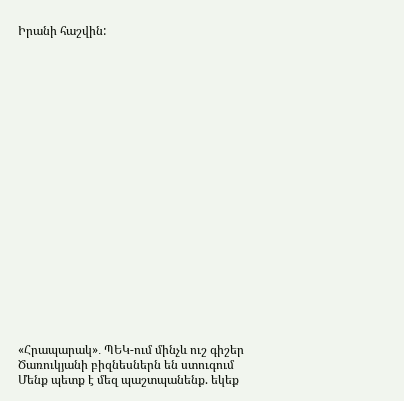Իրանի հաշվին:




















«Հրապարակ»․ ՊԵԿ-ում մինչև ուշ գիշեր Ծառուկյանի բիզնեսներն են ստուգում
Մենք պետք է մեզ պաշտպանենք. եկեք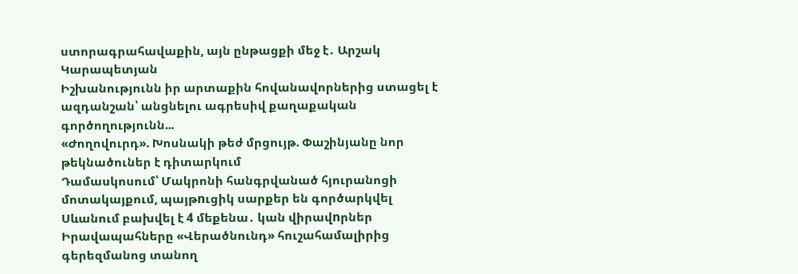ստորագրահավաքին, այն ընթացքի մեջ է․ Արշակ Կարապետյան
Իշխանությունն իր արտաքին հովանավորներից ստացել է ազդանշան՝ անցնելու ագրեսիվ քաղաքական գործողությունն...
«Ժողովուրդ». Խոսնակի թեժ մրցույթ. Փաշինյանը նոր թեկնածուներ է դիտարկում
Դամասկոսում՝ Մակրոնի հանգրվանած հյուրանոցի մոտակայքում, պայթnւցիկ սարքեր են գործարկվել
Սևանում բախվել է 4 մեքենա․ կան վիրավnրներ
Իրավապահները «Վերածնունդ» հուշահամալիրից գերեզմանոց տանող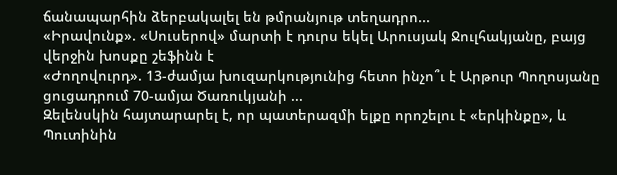ճանապարհին ձերբակալել են թմրանյութ տեղադրո...
«Իրավունք». «Սուսերով» մարտի է դուրս եկել Արուսյակ Ջուլհակյանը, բայց վերջին խոսքը շեֆինն է
«Ժողովուրդ». 13-ժամյա խուզարկությունից հետո ինչո՞ւ է Արթուր Պողոսյանը ցուցադրում 70-ամյա Ծառուկյանի ...
Զելենսկին հայտարարել է, որ պատերազմի ելքը որոշելու է «երկինքը», և Պուտինին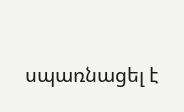սպառնացել է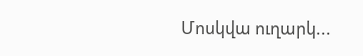Մոսկվա ուղարկ...